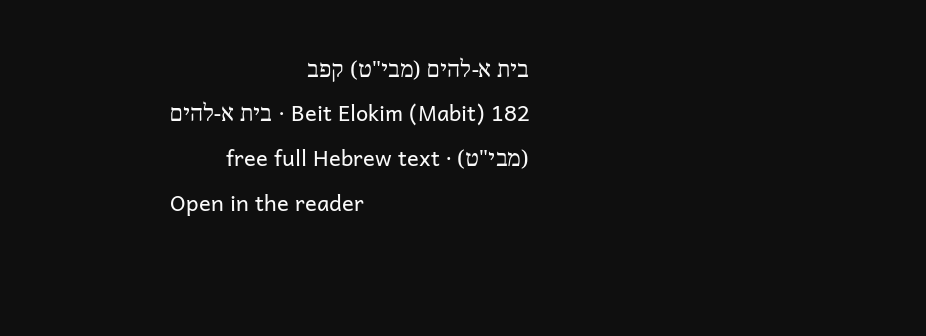בית א-להים (מבי"ט) קפב
Beit Elokim (Mabit) 182 · בית א-להים (מבי"ט) · free full Hebrew text
Open in the reader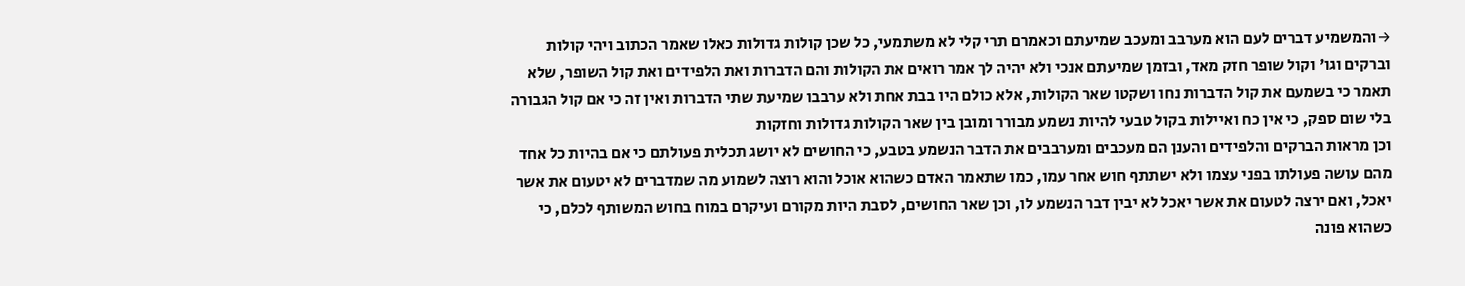→והמשמיע דברים לעם הוא מערבב ומעכב שמיעתם וכאמרם תרי קלי לא משתמעי, כל שכן קולות גדולות כאלו שאמר הכתוב ויהי קולות וברקים וגו' וקול שופר חזק מאד, ובזמן שמיעתם אנכי ולא יהיה לך אמר רואים את הקולות והם הדברות ואת הלפידים ואת קול השופר, שלא תאמר כי בשמעם את קול הדברות נחו ושקטו שאר הקולות, אלא כולם היו בבת אחת ולא ערבבו שמיעת שתי הדברות ואין זה כי אם קול הגבורה בלי שום ספק, כי אין כח ואיילות בקול טבעי להיות נשמע מבורר ומובן בין שאר הקולות גדולות וחזקות
וכן מראות הברקים והלפידים והענן הם מעכבים ומערבבים את הדבר הנשמע בטבע, כי החושים לא יושג תכלית פעולתם כי אם בהיות כל אחד מהם עושה פעולתו בפני עצמו ולא ישתתף חוש אחר עמו, כמו שתאמר האדם כשהוא אוכל והוא רוצה לשמוע מה שמדברים לא יטעום את אשר יאכל, ואם ירצה לטעום את אשר יאכל לא יבין דבר הנשמע לו, וכן שאר החושים, לסבת היות מקורם ועיקרם במוח בחוש המשותף לכלם, כי כשהוא פונה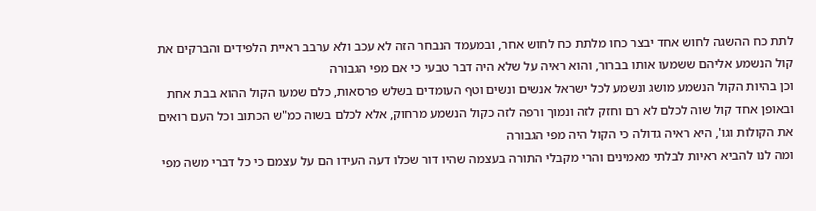לתת כח ההשגה לחוש אחד יבצר כחו מלתת כח לחוש אחר, ובמעמד הנבחר הזה לא עכב ולא ערבב ראיית הלפידים והברקים את קול הנשמע אליהם ששמעו אותו בברור, והוא ראיה על שלא היה דבר טבעי כי אם מפי הגבורה
וכן בהיות הקול הנשמע מושג ונשמע לכל ישראל אנשים ונשים וטף העומדים בשלש פרסאות, כלם שמעו הקול ההוא בבת אחת ובאופן אחד קול שוה לכלם לא רם וחזק לזה ונמוך ורפה לזה כקול הנשמע מרחוק, אלא לכלם בשוה כמ"ש הכתוב וכל העם רואים את הקולות וגו', היא ראיה גדולה כי הקול היה מפי הגבורה
ומה לנו להביא ראיות לבלתי מאמינים והרי מקבלי התורה בעצמה שהיו דור שכלו דעה העידו הם על עצמם כי כל דברי משה מפי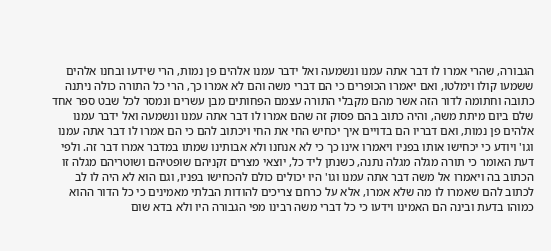הגבורה, שהרי אמרו לו דבר אתה עמנו ונשמעה ואל ידבר עמנו אלהים פן נמות, הרי שידעו ובחנו אלהים ששמעו קולו וימלטו, ואם יאמרו הכופרים כי הם דברי משה והם לא אמרו כך, הרי כל התורה כולה ניתנה כתובה וחתומה לדור הזה אשר מהם מקבלי התורה עצמם הפחותים מבן עשרים ונמסר לכל שבט ספר אחד שלם ביום מיתת משה, והיה כתוב בהם פסוק זה שהם אמרו לו דבר אתה עמנו ונשמעה ואל ידבר עמנו אלהים פן נמות, ואם דבריו הם בדויים איך יכחיש החי את החי ויכתוב להם כי הם אמרו לו דבר אתה עמנו וגו' ויודע כי יכחישו אותו בפניו ויאמרו אינו כך כי לא אנחנו ולא אבותינו שמתו במדבר אמרו דבר זה. ולפי דעת האומר כי תורה מגלה מגלה נתנה, כשנתן ליד כל, יוצאי מצרים זקניהם שופטיהם ושוטריהם מגלה זו הכתוב בה ויאמרו אל משה דבר אתה עמנו וגו' היו יכולים כולם להכחישו בפניו, וגם הוא לא היה לו לב לכתוב להם שאמרו לו מה שלא אמרו, אלא על כרחם צריכים להודות הבלתי מאמינים כי כל הדור ההוא כמוהו בדעת ובינה הם האמינו וידעו כי כל דברי משה רבינו מפי הגבורה היו ולא בדא שום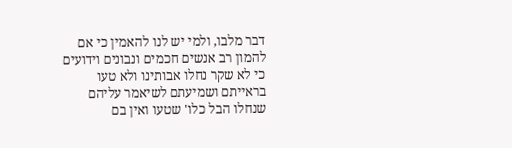דבר מלבו, ולמי יש לנו להאמין כי אם להמון רב אנשים חכמים ונבונים וידועים כי לא שקר נחלו אבותינו ולא טעו בראייתם ושמיעתם לשיאמר עליהם שנחלו הבל כלו' שטעו ואין בם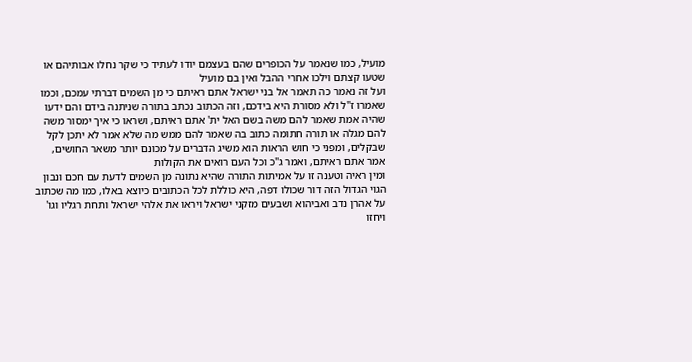מועיל, כמו שנאמר על הכופרים שהם בעצמם יודו לעתיד כי שקר נחלו אבותיהם או שטעו קצתם וילכו אחרי ההבל ואין בם מועיל
ועל זה נאמר כה תאמר אל בני ישראל אתם ראיתם כי מן השמים דברתי עמכם, וכמו שאמרו ז"ל ולא מסורת היא בידכם, וזה הכתוב נכתב בתורה שניתנה בידם והם ידעו שהיה אמת שאמר להם משה בשם האל ית' אתם ראיתם, ושראו כי איך ימסור משה להם מגלה או תורה חתומה כתוב בה שאמר להם ממש מה שלא אמר לא יתכן לקל שבקלים, ומפני כי חוש הראות הוא משיג הדברים על מכונם יותר משאר החושים, אמר אתם ראיתם, ואמר ג"כ וכל העם רואים את הקולות
ומין ראיה וטענה זו על אמיתות התורה שהיא נתונה מן השמים לדעת עם חכם ונבון הגוי הגדול הזה דור שכולו דפה, היא כוללת לכל הכתובים כיוצא באלו, כמו מה שכתוב על אהרן נדב ואביהוא ושבעים מזקני ישראל ויראו את אלהי ישראל ותחת רגליו וגו' ויחזו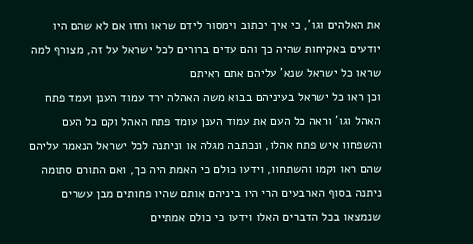את האלהים וגו', כי איך יכתוב וימסור לידם שראו וחזו אם לא שהם היו יודעים באקיחות שהיה כך והם עדים ברורים לכל ישראל על זה, מצורף למה שראו כל ישראל שנא' עליהם אתם ראיתם
וכן ראו כל ישראל בעיניהם בבוא משה האהלה ירד עמוד הענן ועמד פתח האהל וגו' וראה כל העם את עמוד הענן עומד פתח האהל וקם כל העם והשפחוו איש פתח אהלו, ונכתבה מגלה או וניתנה לכל ישראל הנאמר עליהם שהם ראו וקמו והשתחוו, וידעו כולם כי האמת היה כך, ואם התורם סתומה ניתנה בסוף הארבעים הרי היו ביניהם אותם שהיו פחותים מבן עשרים שנמצאו בכל הדברים האלו וידעו כי כולם אמתיים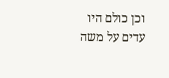וכן כולם היו עדים על משה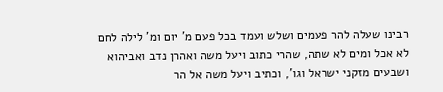רבינו שעלה להר פעמים ושלש ועמד בכל פעם מ' יום ומ' לילה לחם לא אכל ומים לא שתה, שהרי כתוב ויעל משה ואהרן נדב ואביהוא ושבעים מזקני ישראל וגו', וכתיב ויעל משה אל הר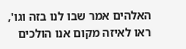האלהים אמר שבו לנו בזה וגו', ראו לאיזה מקום אנו הולכים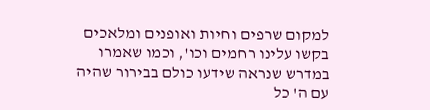למקום שרפים וחיות ואופנים ומלאכים בקשו עלינו רחמים וכו', וכמו שאמרו במדרש שנראה שידעו כולם בבירור שהיה עם ה' כל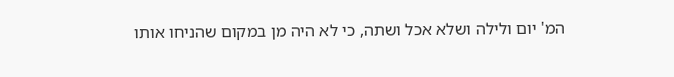המ' יום ולילה ושלא אכל ושתה, כי לא היה מן במקום שהניחו אותו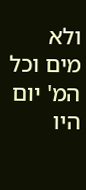ולא מים וכל המ' יום היו